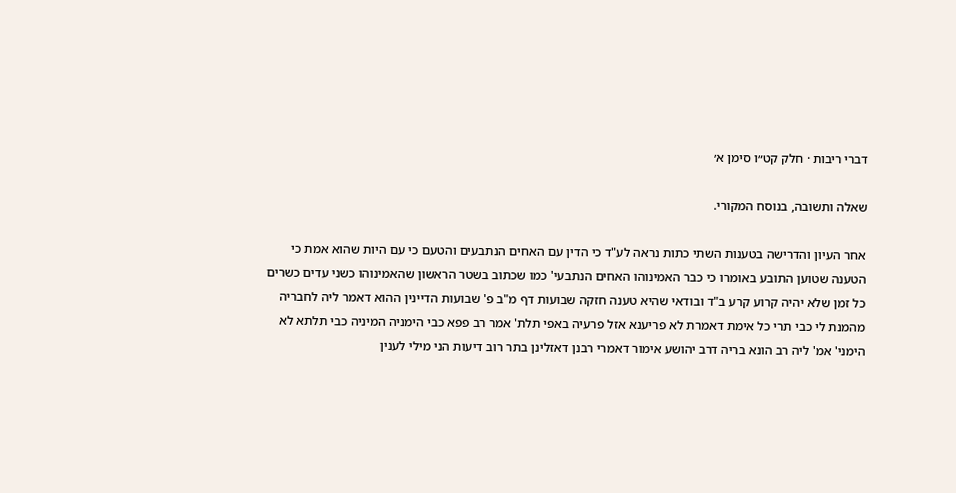דברי ריבות · חלק קט״ו סימן א׳

שאלה ותשובה, בנוסח המקורי.

אחר העיון והדרישה בטענות השתי כתות נראה לע"ד כי הדין עם האחים הנתבעים והטעם כי עם היות שהוא אמת כי הטענה שטוען התובע באומרו כי כבר האמינוהו האחים הנתבעי' כמו שכתוב בשטר הראשון שהאמינוהו כשני עדים כשרים כל זמן שלא יהיה קרוע קרע ב"ד ובודאי שהיא טענה חזקה שבועות דף מ"ב פ' שבועות הדיינין ההוא דאמר ליה לחבריה מהמנת לי כבי תרי כל אימת דאמרת לא פריענא אזל פרעיה באפי תלת' אמר רב פפא כבי הימניה המיניה כבי תלתא לא הימני' אמ' ליה רב הונא בריה דרב יהושע אימור דאמרי רבנן דאזלינן בתר רוב דיעות הני מילי לענין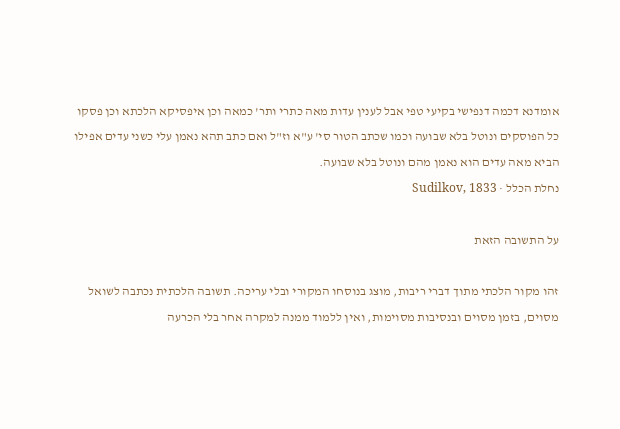אומדנא דכמה דנפישי בקיעי טפי אבל לענין עדות מאה כתרי ותר' כמאה וכן איפסיקא הלכתא וכן פסקו כל הפוסקים ונוטל בלא שבועה וכמו שכתב הטור סי' ע"א וז"ל ואם כתב תהא נאמן עלי כשני עדים אפילו הביא מאה עדים הוא נאמן מהם ונוטל בלא שבועה.
נחלת הכלל · Sudilkov, 1833

על התשובה הזאת

זהו מקור הלכתי מתוך דברי ריבות, מוצג בנוסחו המקורי ובלי עריכה. תשובה הלכתית נכתבה לשואל מסוים, בזמן מסוים ובנסיבות מסוימות, ואין ללמוד ממנה למקרה אחר בלי הכרעה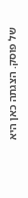של פוסק. הצגתה כאן היא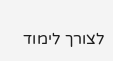לצורך לימוד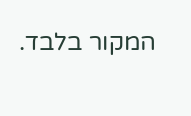המקור בלבד.